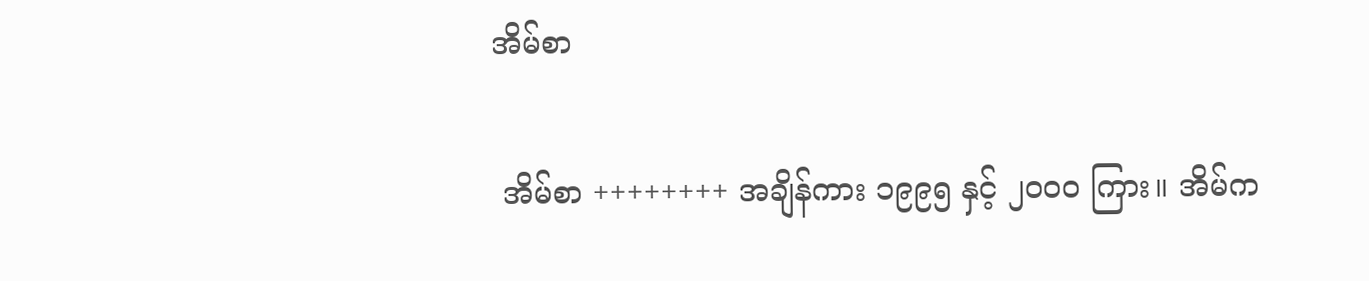အိမ်စာ

 အိမ်စာ ++++++++ အချိန်ကား ၁၉၉၅ နှင့် ၂၀၀၀ ကြား။ အိမ်က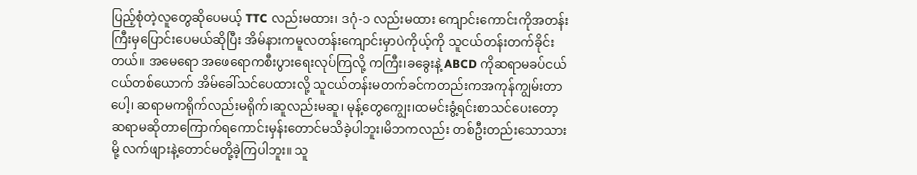ပြည့်စုံတဲ့လူတွေဆိုပေမယ့် TTC လည်းမထား၊ ဒဂုံ-၁ လည်းမထား ကျောင်းကောင်းကိုအတန်းကြီးမှပြောင်းပေမယ်ဆိုပြီး အိမ်နားကမူလတန်းကျောင်းမှာပဲကိုယ့်ကို သူငယ်တန်းတက်ခိုင်းတယ်။ အမေရော အဖေရောကစီးပွားရေးလုပ်ကြလို့ ကကြီး၊ခခွေးနဲ့ ABCD ကိုဆရာမခပ်ငယ်ငယ်တစ်ယောက် အိမ်ခေါ်သင်ပေထားလို့ သူငယ်တန်းမတက်ခင်ကတည်းကအကုန်ကျွမ်းတာပေါ့၊ ဆရာမကရိုက်လည်းမရိုက်၊ဆူလည်းမဆူ၊ မုန့်တွေကျွေး၊ထမင်းခွံ့ရင်းစာသင်ပေးတော့ ဆရာမဆိုတာကြောက်ရကောင်းမှန်းတောင်မသိခဲ့ပါဘူး၊မိဘကလည်း တစ်ဦးတည်းသောသားမို့ လက်ဖျားနဲ့တောင်မတို့ခဲ့ကြပါဘူး။ သူ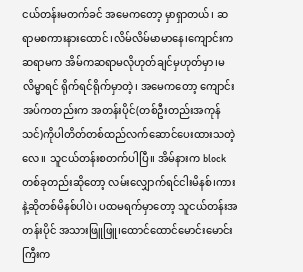ငယ်တန်းမတက်ခင် အမေကတော့ မှာရှာတယ်၊ ဆရာမစကားနားထောင်၊လိမ်လိမ်မာမာနေ၊ကျောင်းကဆရာမက အိမ်ကဆရာမလိုဟုတ်ချင်မှဟုတ်မှာ၊မလိမ္မာရင် ရိုက်ရင်ရိုက်မှာတဲ့၊ အမေကတော့ ကျောင်းအပ်ကတည်းက အတန်းပိုင်(တစ်ဦးတည်းအကုန်သင်)ကိုပါတိတ်တစ်ထည်လက်ဆောင်ပေးထားသတဲ့လေ။ သူငယ်တန်းစတက်ပါပြီ။ အိမ်နားက block တစ်ခုတည်းဆိုတော့ လမ်းလျှောက်ရင်ငါးမိနစ်၊ကားနဲ့ဆိုတစ်မိနစ်ပါပဲ၊ ပထမရက်မှာတော့ သူငယ်တန်းအတန်းပိုင် အသားဖြူဖြူ၊ထောင်ထောင်မောင်းမောင်းကြီးက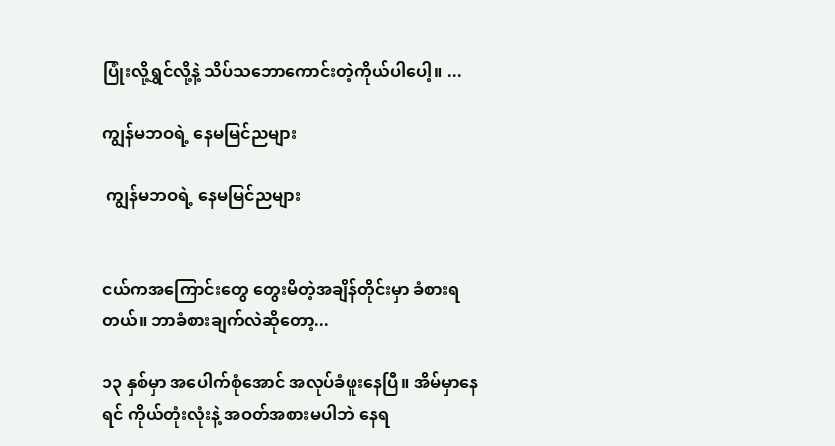ပြုံးလို့ရွှင်လို့နဲ့ သိပ်သဘောကောင်းတဲ့ကိုယ်ပါပေါ့။ ...

ကျွန်မဘဝရဲ့ နေမမြင်ညများ

 ကျွန်မဘဝရဲ့ နေမမြင်ညများ


ငယ်ကအကြောင်းတွေ တွေးမိတဲ့အချိန်တိုင်းမှာ ခံစားရတယ်။ ဘာခံစားချက်လဲဆိုတော့...

၁၃ နှစ်မှာ အပေါက်စုံအောင် အလုပ်ခံဖူးနေပြီ။ အိမ်မှာနေရင် ကိုယ်တုံးလုံးနဲ့ အဝတ်အစားမပါဘဲ နေရ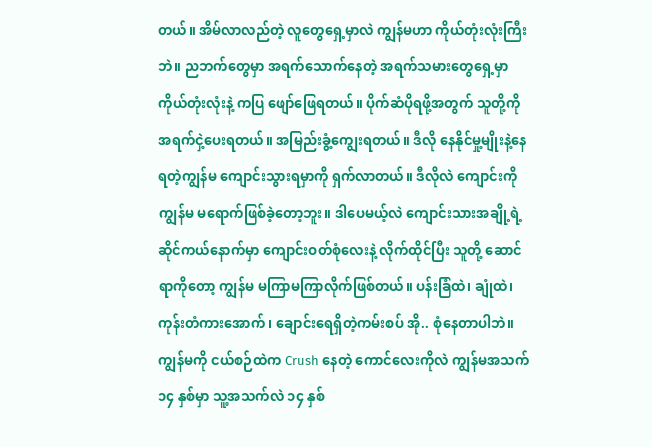တယ်။ အိမ်လာလည်တဲ့ လူတွေရှေ့မှာလဲ ကျွန်မဟာ ကိုယ်တုံးလုံးကြီးဘဲ။ ညဘက်တွေမှာ အရက်သောက်နေတဲ့ အရက်သမားတွေရှေ့မှာ ကိုယ်တုံးလုံးနဲ့ ကပြ ဖျော်ဖြေရတယ်။ ပိုက်ဆံပိုရဖို့အတွက် သူတို့ကို အရက်ငှဲ့ပေးရတယ်။ အမြည်းခွံ့ကျွေးရတယ်။ ဒီလို နေနိုင်မှု့မျိုးနဲ့နေရတဲ့ကျွန်မ ကျောင်းသွားရမှာကို ရှက်လာတယ်။ ဒီလိုလဲ ကျောင်းကို ကျွန်မ မရောက်ဖြစ်ခဲ့‌တော့ဘူး။ ဒါပေမယ့်လဲ ကျောင်းသားအချို့ရဲ့ ဆိုင်ကယ်နောက်မှာ ကျောင်းဝတ်စုံလေးနဲ့ လိုက်ထိုင်ပြီး သူတို့ ဆောင်ရာကိုတော့ ကျွန်မ မကြာမကြာလိုက်ဖြစ်တယ်။ ပန်းခြံထဲ၊ ချုံထဲ၊ ကုန်းတံကားအောက်၊ ချောင်းရေရှိတဲ့ကမ်းစပ် အို.. စုံနေတာပါဘဲ။ ကျွန်မကို ငယ်စဉ်ထဲက Crush နေတဲ့ ကောင်လေးကိုလဲ ကျွန်မအသက် ၁၄ နှစ်မှာ သူ့အသက်လဲ ၁၄ နှစ်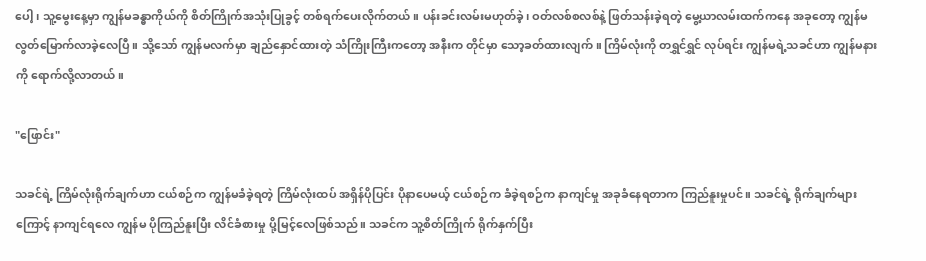ပေါ့၊ သူ့မွေးနေ့မှာ ကျွန်မခန္ဓာကိုယ်ကို စိတ်ကြိုက်အသုံးပြုခွင့် တစ်ရက်ပေးလိုက်တယ်။ ပန်းခင်းလမ်းမဟုတ်ခဲ့၊ ဝတ်လစ်စလစ်နဲ့ ဖြတ်သန်းခဲ့ရတဲ့ မွေ့ယာလမ်းထက်ကနေ အခုတော့ ကျွန်‌မ လွတ်မြောက်လာခဲ့လေပြီ။ သို့သော် ကျွန်မလက်မှာ ချည်နှောင်ထားတဲ့ သံကြိုးကြီးကတော့ အနီးက တိုင်မှာ သော့ခတ်ထားလျက်။ ကြိမ်လုံးကို တရွှင်ရွှင် လုပ်ရင်း ကျွန်မရဲ့သခင်ဟာ ကျွန်မနားကို ရောက်လို့လာတယ်။

"ဖြောင်း"

သခင်ရဲ့ ကြိမ်လုံးရိုက်ချက်ဟာ ငယ်စဉ်က ကျွန်မခံခဲ့ရတဲ့ ကြိမ်လုံးထပ် အရှိန်ပိုပြင်း ပိုနာပေမယ့် ငယ်စဉ်က ခံခဲ့ရစဉ်က နာကျင်မှု အခုခံနေရတာက ကြည်နူးမှုပင်။ သခင်ရဲ့ ရိုက်ချက်များကြောင့် နာကျင်ရလေ ကျွန်မ ပိုကြည်နူးပြီး လိင်ခံစားမှု ပို့မြင့်လေဖြစ်သည်။ သခင်က ‌သူ့စိတ်ကြိုက် ရိုက်နှက်ပြီး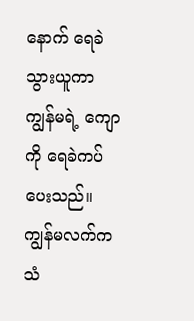နောက် ရေခဲသွားယူကာ ကျွန်မရဲ့ ကျောကို ရေခဲကပ်ပေးသည်။ ကျွန်မလက်က သံ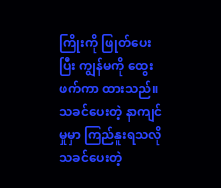ကြိုးကို ဖြုတ်ပေးပြီး ကျွန်မကို ထွေးဖက်ကာ ထားသည်။ သခင်ပေးတဲ့ နာကျင်မှုမှာ ကြည်နူးရသလို သခင်ပေးတဲ့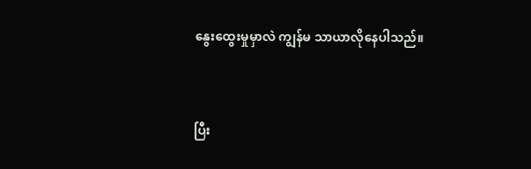နွေးထွေးမှုမှာလဲ ကျွန်မ သာယာလိုနေပါသည်။


ပြီး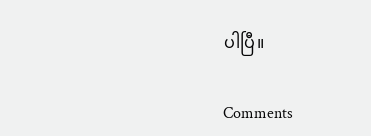ပါပြီ။

Comments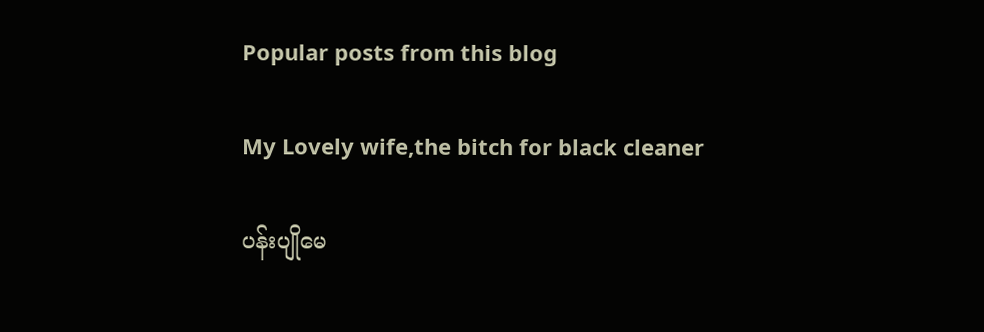Popular posts from this blog

My Lovely wife,the bitch for black cleaner

ပန်းပျိုမေ